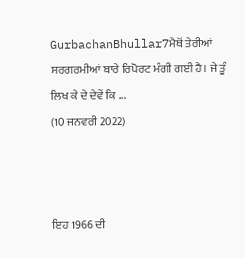GurbachanBhullar7ਮੈਥੋਂ ਤੇਰੀਆਂ ਸਰਗਰਮੀਆਂ ਬਾਰੇ ਰਿਪੋਰਟ ਮੰਗੀ ਗਈ ਹੈ। ਜੇ ਤੂੰ ਲਿਖ ਕੇ ਦੇ ਦੇਵੇਂ ਕਿ ...
(10 ਜਨਵਰੀ 2022)



ਇਹ 1966 ਦੀ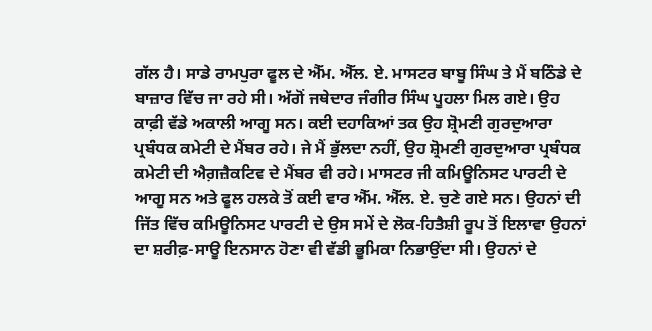ਗੱਲ ਹੈ। ਸਾਡੇ ਰਾਮਪੁਰਾ ਫੂਲ ਦੇ ਐੱਮ. ਐੱਲ. ਏ. ਮਾਸਟਰ ਬਾਬੂ ਸਿੰਘ ਤੇ ਮੈਂ ਬਠਿੰਡੇ ਦੇ ਬਾਜ਼ਾਰ ਵਿੱਚ ਜਾ ਰਹੇ ਸੀ। ਅੱਗੋਂ ਜਥੇਦਾਰ ਜੰਗੀਰ ਸਿੰਘ ਪੂਹਲਾ ਮਿਲ ਗਏ। ਉਹ ਕਾਫ਼ੀ ਵੱਡੇ ਅਕਾਲੀ ਆਗੂ ਸਨ। ਕਈ ਦਹਾਕਿਆਂ ਤਕ ਉਹ ਸ਼੍ਰੋਮਣੀ ਗੁਰਦੁਆਰਾ ਪ੍ਰਬੰਧਕ ਕਮੇਟੀ ਦੇ ਮੈਂਬਰ ਰਹੇ। ਜੇ ਮੈਂ ਭੁੱਲਦਾ ਨਹੀਂ, ਉਹ ਸ਼੍ਰੋਮਣੀ ਗੁਰਦੁਆਰਾ ਪ੍ਰਬੰਧਕ ਕਮੇਟੀ ਦੀ ਐਗ਼ਜ਼ੈਕਟਿਵ ਦੇ ਮੈਂਬਰ ਵੀ ਰਹੇ। ਮਾਸਟਰ ਜੀ ਕਮਿਊਨਿਸਟ ਪਾਰਟੀ ਦੇ ਆਗੂ ਸਨ ਅਤੇ ਫੂਲ ਹਲਕੇ ਤੋਂ ਕਈ ਵਾਰ ਐੱਮ. ਐੱਲ. ਏ. ਚੁਣੇ ਗਏ ਸਨ। ਉਹਨਾਂ ਦੀ ਜਿੱਤ ਵਿੱਚ ਕਮਿਊਨਿਸਟ ਪਾਰਟੀ ਦੇ ਉਸ ਸਮੇਂ ਦੇ ਲੋਕ-ਹਿਤੈਸ਼ੀ ਰੂਪ ਤੋਂ ਇਲਾਵਾ ਉਹਨਾਂ ਦਾ ਸ਼ਰੀਫ਼-ਸਾਊ ਇਨਸਾਨ ਹੋਣਾ ਵੀ ਵੱਡੀ ਭੂਮਿਕਾ ਨਿਭਾਉਂਦਾ ਸੀ। ਉਹਨਾਂ ਦੇ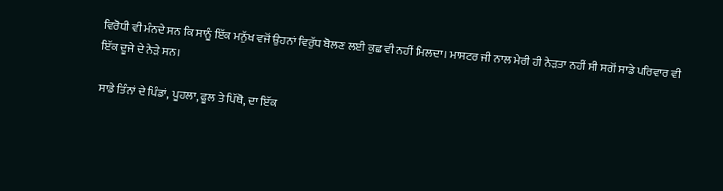ਵਿਰੋਧੀ ਵੀ ਮੰਨਦੇ ਸਨ ਕਿ ਸਾਨੂੰ ਇੱਕ ਮਨੁੱਖ ਵਜੋਂ ਉਹਨਾਂ ਵਿਰੁੱਧ ਬੋਲਣ ਲਈ ਕੁਛ ਵੀ ਨਹੀਂ ਮਿਲਦਾ। ਮਾਸਟਰ ਜੀ ਨਾਲ ਮੇਰੀ ਹੀ ਨੇੜਤਾ ਨਹੀਂ ਸੀ ਸਗੋਂ ਸਾਡੇ ਪਰਿਵਾਰ ਵੀ ਇੱਕ ਦੂਜੇ ਦੇ ਨੇੜੇ ਸਨ।

ਸਾਡੇ ਤਿੰਨਾਂ ਦੇ ਪਿੰਡਾਂ, ਪੂਹਲਾ, ਫੂਲ ਤੇ ਪਿੱਥੋ, ਦਾ ਇੱਕ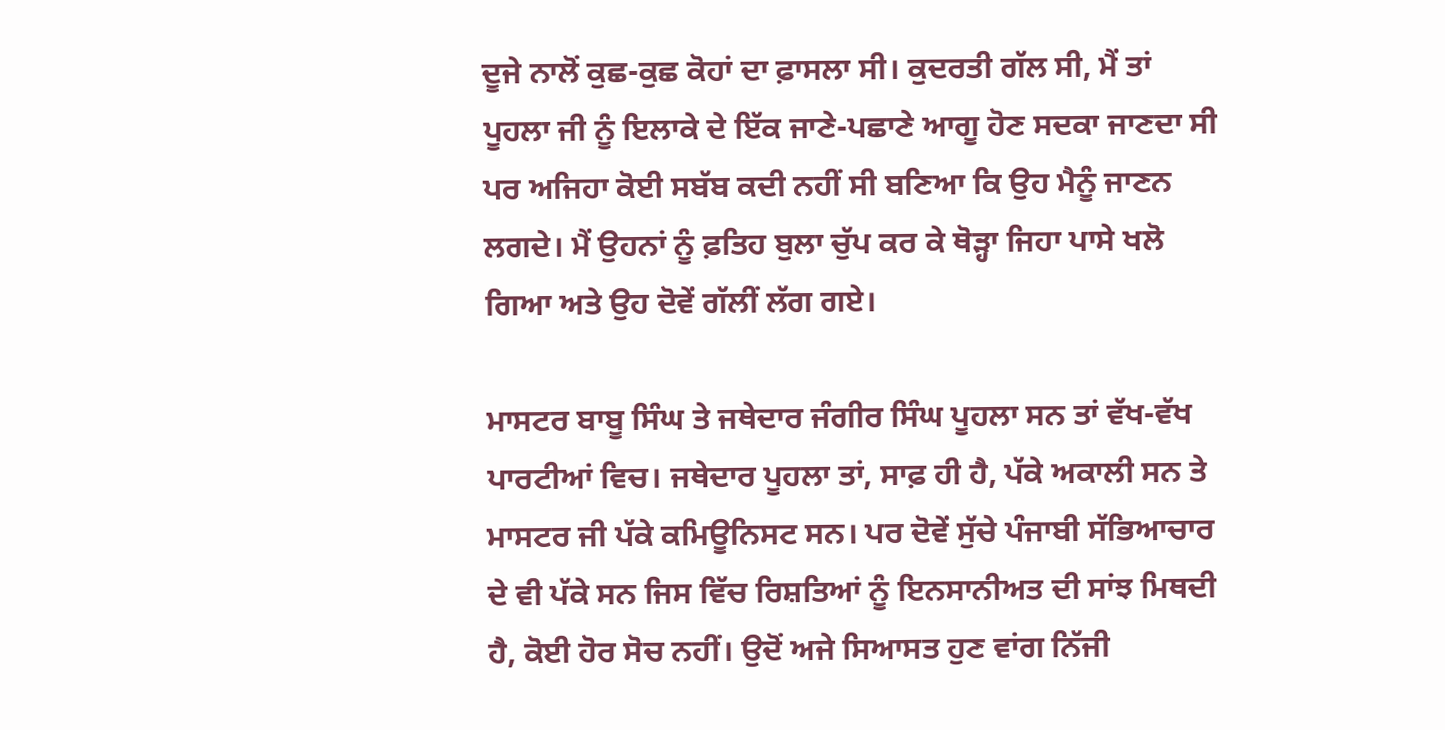ਦੂਜੇ ਨਾਲੋਂ ਕੁਛ-ਕੁਛ ਕੋਹਾਂ ਦਾ ਫ਼ਾਸਲਾ ਸੀ। ਕੁਦਰਤੀ ਗੱਲ ਸੀ, ਮੈਂ ਤਾਂ ਪੂਹਲਾ ਜੀ ਨੂੰ ਇਲਾਕੇ ਦੇ ਇੱਕ ਜਾਣੇ-ਪਛਾਣੇ ਆਗੂ ਹੋਣ ਸਦਕਾ ਜਾਣਦਾ ਸੀ ਪਰ ਅਜਿਹਾ ਕੋਈ ਸਬੱਬ ਕਦੀ ਨਹੀਂ ਸੀ ਬਣਿਆ ਕਿ ਉਹ ਮੈਨੂੰ ਜਾਣਨ ਲਗਦੇ। ਮੈਂ ਉਹਨਾਂ ਨੂੰ ਫ਼ਤਿਹ ਬੁਲਾ ਚੁੱਪ ਕਰ ਕੇ ਥੋੜ੍ਹਾ ਜਿਹਾ ਪਾਸੇ ਖਲੋ ਗਿਆ ਅਤੇ ਉਹ ਦੋਵੇਂ ਗੱਲੀਂ ਲੱਗ ਗਏ।

ਮਾਸਟਰ ਬਾਬੂ ਸਿੰਘ ਤੇ ਜਥੇਦਾਰ ਜੰਗੀਰ ਸਿੰਘ ਪੂਹਲਾ ਸਨ ਤਾਂ ਵੱਖ-ਵੱਖ ਪਾਰਟੀਆਂ ਵਿਚ। ਜਥੇਦਾਰ ਪੂਹਲਾ ਤਾਂ, ਸਾਫ਼ ਹੀ ਹੈ, ਪੱਕੇ ਅਕਾਲੀ ਸਨ ਤੇ ਮਾਸਟਰ ਜੀ ਪੱਕੇ ਕਮਿਊਨਿਸਟ ਸਨ। ਪਰ ਦੋਵੇਂ ਸੁੱਚੇ ਪੰਜਾਬੀ ਸੱਭਿਆਚਾਰ ਦੇ ਵੀ ਪੱਕੇ ਸਨ ਜਿਸ ਵਿੱਚ ਰਿਸ਼ਤਿਆਂ ਨੂੰ ਇਨਸਾਨੀਅਤ ਦੀ ਸਾਂਝ ਮਿਥਦੀ ਹੈ, ਕੋਈ ਹੋਰ ਸੋਚ ਨਹੀਂ। ਉਦੋਂ ਅਜੇ ਸਿਆਸਤ ਹੁਣ ਵਾਂਗ ਨਿੱਜੀ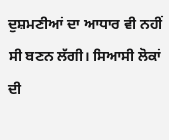ਦੁਸ਼ਮਣੀਆਂ ਦਾ ਆਧਾਰ ਵੀ ਨਹੀਂ ਸੀ ਬਣਨ ਲੱਗੀ। ਸਿਆਸੀ ਲੋਕਾਂ ਦੀ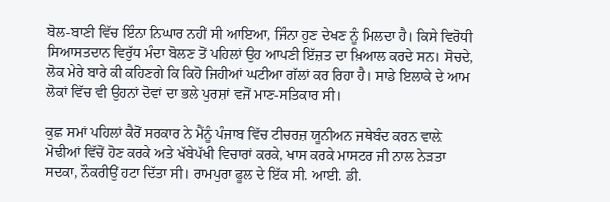ਬੋਲ-ਬਾਣੀ ਵਿੱਚ ਇੰਨਾ ਨਿਘਾਰ ਨਹੀਂ ਸੀ ਆਇਆ, ਜਿੰਨਾ ਹੁਣ ਦੇਖਣ ਨੂੰ ਮਿਲਦਾ ਹੈ। ਕਿਸੇ ਵਿਰੋਧੀ ਸਿਆਸਤਦਾਨ ਵਿਰੁੱਧ ਮੰਦਾ ਬੋਲਣ ਤੋਂ ਪਹਿਲਾਂ ਉਹ ਆਪਣੀ ਇੱਜ਼ਤ ਦਾ ਖ਼ਿਆਲ ਕਰਦੇ ਸਨ। ਸੋਚਦੇ, ਲੋਕ ਮੇਰੇ ਬਾਰੇ ਕੀ ਕਹਿਣਗੇ ਕਿ ਕਿਹੋ ਜਿਹੀਆਂ ਘਟੀਆ ਗੱਲਾਂ ਕਰ ਰਿਹਾ ਹੈ। ਸਾਡੇ ਇਲਾਕੇ ਦੇ ਆਮ ਲੋਕਾਂ ਵਿੱਚ ਵੀ ਉਹਨਾਂ ਦੋਵਾਂ ਦਾ ਭਲੇ ਪੁਰਸ਼ਾਂ ਵਜੋਂ ਮਾਣ-ਸਤਿਕਾਰ ਸੀ।

ਕੁਛ ਸਮਾਂ ਪਹਿਲਾਂ ਕੈਰੋਂ ਸਰਕਾਰ ਨੇ ਮੈਂਨੂੰ ਪੰਜਾਬ ਵਿੱਚ ਟੀਚਰਜ਼ ਯੂਨੀਅਨ ਜਥੇਬੰਦ ਕਰਨ ਵਾਲ਼ੇ ਮੋਢੀਆਂ ਵਿੱਚੋਂ ਹੋਣ ਕਰਕੇ ਅਤੇ ਖੱਬੇਪੱਖੀ ਵਿਚਾਰਾਂ ਕਰਕੇ, ਖਾਸ ਕਰਕੇ ਮਾਸਟਰ ਜੀ ਨਾਲ ਨੇੜਤਾ ਸਦਕਾ, ਨੌਕਰੀਉਂ ਹਟਾ ਦਿੱਤਾ ਸੀ। ਰਾਮਪੁਰਾ ਫੂਲ ਦੇ ਇੱਕ ਸੀ. ਆਈ. ਡੀ.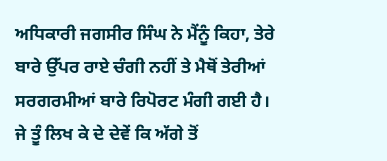ਅਧਿਕਾਰੀ ਜਗਸੀਰ ਸਿੰਘ ਨੇ ਮੈਂਨੂੰ ਕਿਹਾ, ਤੇਰੇ ਬਾਰੇ ਉੱਪਰ ਰਾਏ ਚੰਗੀ ਨਹੀਂ ਤੇ ਮੈਥੋਂ ਤੇਰੀਆਂ ਸਰਗਰਮੀਆਂ ਬਾਰੇ ਰਿਪੋਰਟ ਮੰਗੀ ਗਈ ਹੈ। ਜੇ ਤੂੰ ਲਿਖ ਕੇ ਦੇ ਦੇਵੇਂ ਕਿ ਅੱਗੇ ਤੋਂ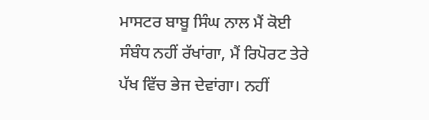ਮਾਸਟਰ ਬਾਬੂ ਸਿੰਘ ਨਾਲ ਮੈਂ ਕੋਈ ਸੰਬੰਧ ਨਹੀਂ ਰੱਖਾਂਗਾ, ਮੈਂ ਰਿਪੋਰਟ ਤੇਰੇ ਪੱਖ ਵਿੱਚ ਭੇਜ ਦੇਵਾਂਗਾ। ਨਹੀਂ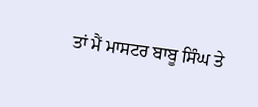ਤਾਂ ਮੈਂ ਮਾਸਟਰ ਬਾਬੂ ਸਿੰਘ ਤੇ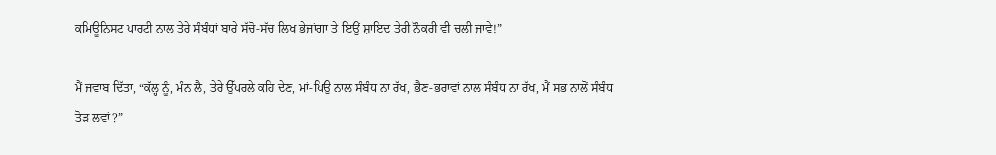ਕਮਿਊਨਿਸਟ ਪਾਰਟੀ ਨਾਲ ਤੇਰੇ ਸੰਬੰਧਾਂ ਬਾਰੇ ਸੱਚੋ-ਸੱਚ ਲਿਖ ਭੇਜਾਂਗਾ ਤੇ ਇਉਂ ਸ਼ਾਇਦ ਤੇਰੀ ਨੌਕਰੀ ਵੀ ਚਲੀ ਜਾਵੇ!”

ਮੈਂ ਜਵਾਬ ਦਿੱਤਾ, “ਕੱਲ੍ਹ ਨੂੰ, ਮੰਨ ਲੈ, ਤੇਰੇ ਉੱਪਰਲੇ ਕਹਿ ਦੇਣ, ਮਾਂ-ਪਿਉ ਨਾਲ ਸੰਬੰਧ ਨਾ ਰੱਖ, ਭੈਣ-ਭਰਾਵਾਂ ਨਾਲ ਸੰਬੰਧ ਨਾ ਰੱਖ, ਮੈਂ ਸਭ ਨਾਲੋਂ ਸੰਬੰਧ ਤੋੜ ਲਵਾਂ?”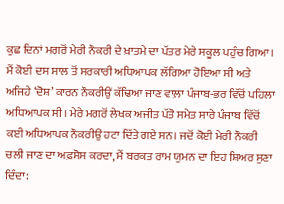ਕੁਛ ਦਿਨਾਂ ਮਗਰੋਂ ਮੇਰੀ ਨੌਕਰੀ ਦੇ ਖ਼ਾਤਮੇ ਦਾ ਪੱਤਰ ਮੇਰੇ ਸਕੂਲ ਪਹੁੰਚ ਗਿਆ। ਮੈਂ ਕੋਈ ਦਸ ਸਾਲ ਤੋਂ ਸਰਕਾਰੀ ਅਧਿਆਪਕ ਲੱਗਿਆ ਹੋਇਆ ਸੀ ਅਤੇ ਅਜਿਹੇ ‘ਦੋਸ਼’ ਕਾਰਨ ਨੌਕਰੀਉਂ ਕੱਢਿਆ ਜਾਣ ਵਾਲ਼ਾ ਪੰਜਾਬ-ਭਰ ਵਿੱਚੋਂ ਪਹਿਲਾ ਅਧਿਆਪਕ ਸੀ। ਮੇਰੇ ਮਗਰੋਂ ਲੇਖਕ ਅਜੀਤ ਪੱਤੋ ਸਮੇਤ ਸਾਰੇ ਪੰਜਾਬ ਵਿੱਚੋਂ ਕਈ ਅਧਿਆਪਕ ਨੌਕਰੀਉਂ ਹਟਾ ਦਿੱਤੇ ਗਏ ਸਨ। ਜਦੋਂ ਕੋਈ ਮੇਰੀ ਨੌਕਰੀ ਚਲੀ ਜਾਣ ਦਾ ਅਫ਼ਸੋਸ ਕਰਦਾ, ਮੈਂ ਬਰਕਤ ਰਾਮ ਯੁਮਨ ਦਾ ਇਹ ਸ਼ਿਅਰ ਸੁਣਾ ਦਿੰਦਾ: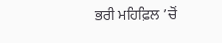ਭਰੀ ਮਹਿਫ਼ਿਲ ’ਚੋਂ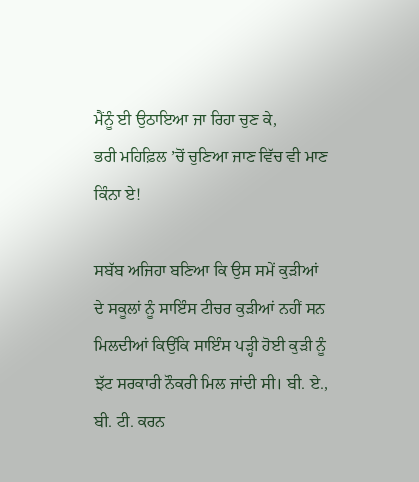ਮੈਂਨੂੰ ਈ ਉਠਾਇਆ ਜਾ ਰਿਹਾ ਚੁਣ ਕੇ,
ਭਰੀ ਮਹਿਫ਼ਿਲ ’ਚੋਂ ਚੁਣਿਆ ਜਾਣ ਵਿੱਚ ਵੀ ਮਾਣ ਕਿੰਨਾ ਏ!

ਸਬੱਬ ਅਜਿਹਾ ਬਣਿਆ ਕਿ ਉਸ ਸਮੇਂ ਕੁੜੀਆਂ ਦੇ ਸਕੂਲਾਂ ਨੂੰ ਸਾਇੰਸ ਟੀਚਰ ਕੁੜੀਆਂ ਨਹੀਂ ਸਨ ਮਿਲਦੀਆਂ ਕਿਉਂਕਿ ਸਾਇੰਸ ਪੜ੍ਹੀ ਹੋਈ ਕੁੜੀ ਨੂੰ ਝੱਟ ਸਰਕਾਰੀ ਨੌਕਰੀ ਮਿਲ ਜਾਂਦੀ ਸੀ। ਬੀ. ਏ., ਬੀ. ਟੀ. ਕਰਨ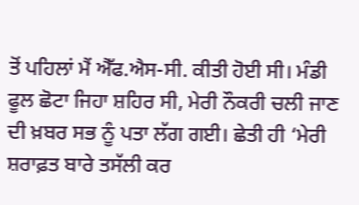ਤੋਂ ਪਹਿਲਾਂ ਮੈਂ ਐੱਫ.ਐਸ-ਸੀ. ਕੀਤੀ ਹੋਈ ਸੀ। ਮੰਡੀ ਫੂਲ ਛੋਟਾ ਜਿਹਾ ਸ਼ਹਿਰ ਸੀ, ਮੇਰੀ ਨੌਕਰੀ ਚਲੀ ਜਾਣ ਦੀ ਖ਼ਬਰ ਸਭ ਨੂੰ ਪਤਾ ਲੱਗ ਗਈ। ਛੇਤੀ ਹੀ ‘ਮੇਰੀ ਸ਼ਰਾਫ਼ਤ ਬਾਰੇ ਤਸੱਲੀ ਕਰ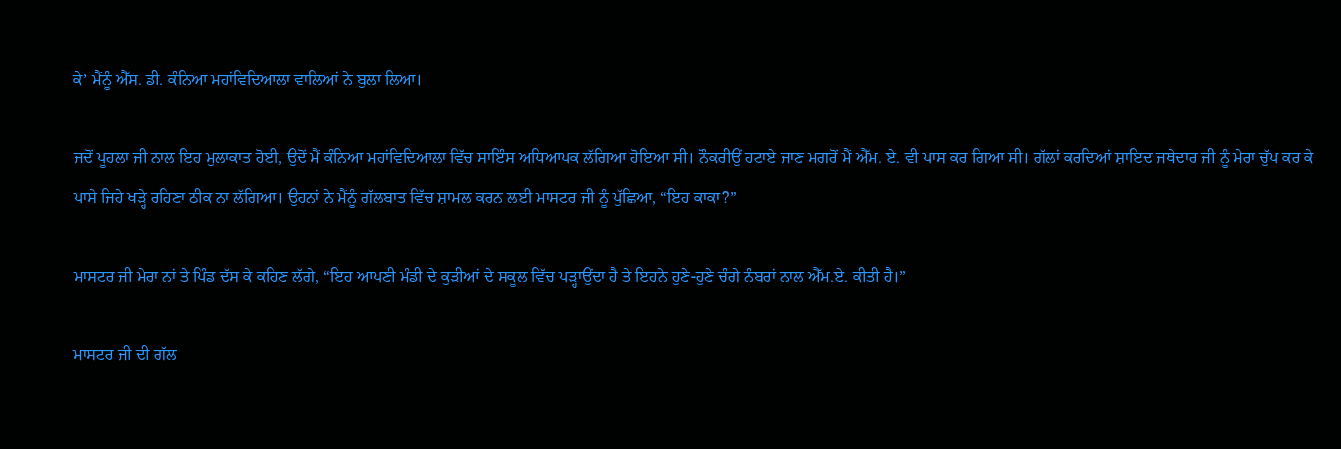ਕੇ’ ਮੈਂਨੂੰ ਐੱਸ. ਡੀ. ਕੰਨਿਆ ਮਹਾਂਵਿਦਿਆਲਾ ਵਾਲਿਆਂ ਨੇ ਬੁਲਾ ਲਿਆ।

ਜਦੋਂ ਪੂਹਲਾ ਜੀ ਨਾਲ ਇਹ ਮੁਲਾਕਾਤ ਹੋਈ, ਉਦੋਂ ਮੈਂ ਕੰਨਿਆ ਮਹਾਂਵਿਦਿਆਲਾ ਵਿੱਚ ਸਾਇੰਸ ਅਧਿਆਪਕ ਲੱਗਿਆ ਹੋਇਆ ਸੀ। ਨੌਕਰੀਉਂ ਹਟਾਏ ਜਾਣ ਮਗਰੋਂ ਮੈਂ ਐੱਮ. ਏ. ਵੀ ਪਾਸ ਕਰ ਗਿਆ ਸੀ। ਗੱਲਾਂ ਕਰਦਿਆਂ ਸ਼ਾਇਦ ਜਥੇਦਾਰ ਜੀ ਨੂੰ ਮੇਰਾ ਚੁੱਪ ਕਰ ਕੇ ਪਾਸੇ ਜਿਹੇ ਖੜ੍ਹੇ ਰਹਿਣਾ ਠੀਕ ਨਾ ਲੱਗਿਆ। ਉਹਨਾਂ ਨੇ ਮੈਂਨੂੰ ਗੱਲਬਾਤ ਵਿੱਚ ਸ਼ਾਮਲ ਕਰਨ ਲਈ ਮਾਸਟਰ ਜੀ ਨੂੰ ਪੁੱਛਿਆ, “ਇਹ ਕਾਕਾ?”

ਮਾਸਟਰ ਜੀ ਮੇਰਾ ਨਾਂ ਤੇ ਪਿੰਡ ਦੱਸ ਕੇ ਕਹਿਣ ਲੱਗੇ, “ਇਹ ਆਪਣੀ ਮੰਡੀ ਦੇ ਕੁੜੀਆਂ ਦੇ ਸਕੂਲ ਵਿੱਚ ਪੜ੍ਹਾਉਂਦਾ ਹੈ ਤੇ ਇਹਨੇ ਹੁਣੇ-ਹੁਣੇ ਚੰਗੇ ਨੰਬਰਾਂ ਨਾਲ ਐੱਮ.ਏ. ਕੀਤੀ ਹੈ।”

ਮਾਸਟਰ ਜੀ ਦੀ ਗੱਲ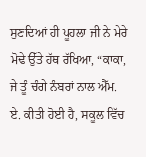ਸੁਣਦਿਆਂ ਹੀ ਪੂਹਲਾ ਜੀ ਨੇ ਮੇਰੇ ਮੋਢੇ ਉੱਤੇ ਹੱਥ ਰੱਖਿਆ, “ਕਾਕਾ, ਜੇ ਤੂੰ ਚੰਗੇ ਨੰਬਰਾਂ ਨਾਲ ਐੱਮ. ਏ. ਕੀਤੀ ਹੋਈ ਹੈ, ਸਕੂਲ ਵਿੱਚ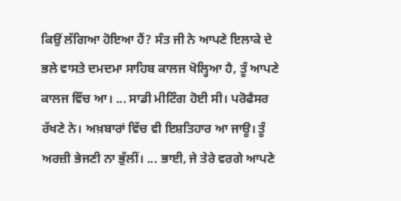ਕਿਉਂ ਲੱਗਿਆ ਹੋਇਆ ਹੈਂ? ਸੰਤ ਜੀ ਨੇ ਆਪਣੇ ਇਲਾਕੇ ਦੇ ਭਲੇ ਵਾਸਤੇ ਦਮਦਮਾ ਸਾਹਿਬ ਕਾਲਜ ਖੋਲ੍ਹਿਆ ਹੈ, ਤੂੰ ਆਪਣੇ ਕਾਲਜ ਵਿੱਚ ਆ। ... ਸਾਡੀ ਮੀਟਿੰਗ ਹੋਈ ਸੀ। ਪਰੋਫੈਸਰ ਰੱਖਣੇ ਨੇ। ਅਖ਼ਬਾਰਾਂ ਵਿੱਚ ਵੀ ਇਸ਼ਤਿਹਾਰ ਆ ਜਾਊ। ਤੂੰ ਅਰਜ਼ੀ ਭੇਜਣੀ ਨਾ ਭੁੱਲੀਂ। ... ਭਾਈ, ਜੇ ਤੇਰੇ ਵਰਗੇ ਆਪਣੇ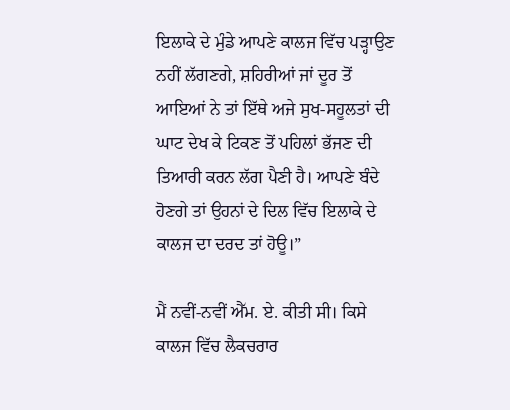ਇਲਾਕੇ ਦੇ ਮੁੰਡੇ ਆਪਣੇ ਕਾਲਜ ਵਿੱਚ ਪੜ੍ਹਾਉਣ ਨਹੀਂ ਲੱਗਣਗੇ, ਸ਼ਹਿਰੀਆਂ ਜਾਂ ਦੂਰ ਤੋਂ ਆਇਆਂ ਨੇ ਤਾਂ ਇੱਥੇ ਅਜੇ ਸੁਖ-ਸਹੂਲਤਾਂ ਦੀ ਘਾਟ ਦੇਖ ਕੇ ਟਿਕਣ ਤੋਂ ਪਹਿਲਾਂ ਭੱਜਣ ਦੀ ਤਿਆਰੀ ਕਰਨ ਲੱਗ ਪੈਣੀ ਹੈ। ਆਪਣੇ ਬੰਦੇ ਹੋਣਗੇ ਤਾਂ ਉਹਨਾਂ ਦੇ ਦਿਲ ਵਿੱਚ ਇਲਾਕੇ ਦੇ ਕਾਲਜ ਦਾ ਦਰਦ ਤਾਂ ਹੋਊ।”

ਮੈਂ ਨਵੀਂ-ਨਵੀਂ ਐੱਮ. ਏ. ਕੀਤੀ ਸੀ। ਕਿਸੇ ਕਾਲਜ ਵਿੱਚ ਲੈਕਚਰਾਰ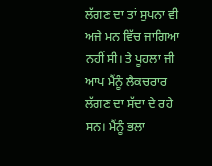ਲੱਗਣ ਦਾ ਤਾਂ ਸੁਪਨਾ ਵੀ ਅਜੇ ਮਨ ਵਿੱਚ ਜਾਗਿਆ ਨਹੀਂ ਸੀ। ਤੇ ਪੂਹਲਾ ਜੀ ਆਪ ਮੈਂਨੂੰ ਲੈਕਚਰਾਰ ਲੱਗਣ ਦਾ ਸੱਦਾ ਦੇ ਰਹੇ ਸਨ। ਮੈਂਨੂੰ ਭਲਾ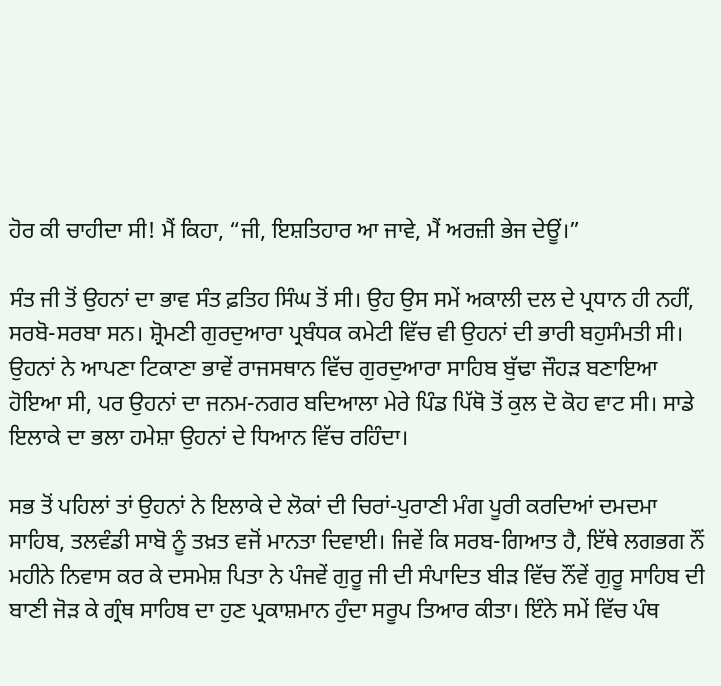ਹੋਰ ਕੀ ਚਾਹੀਦਾ ਸੀ! ਮੈਂ ਕਿਹਾ, “ਜੀ, ਇਸ਼ਤਿਹਾਰ ਆ ਜਾਵੇ, ਮੈਂ ਅਰਜ਼ੀ ਭੇਜ ਦੇਊਂ।”

ਸੰਤ ਜੀ ਤੋਂ ਉਹਨਾਂ ਦਾ ਭਾਵ ਸੰਤ ਫ਼ਤਿਹ ਸਿੰਘ ਤੋਂ ਸੀ। ਉਹ ਉਸ ਸਮੇਂ ਅਕਾਲੀ ਦਲ ਦੇ ਪ੍ਰਧਾਨ ਹੀ ਨਹੀਂ, ਸਰਬੋ-ਸਰਬਾ ਸਨ। ਸ਼੍ਰੋਮਣੀ ਗੁਰਦੁਆਰਾ ਪ੍ਰਬੰਧਕ ਕਮੇਟੀ ਵਿੱਚ ਵੀ ਉਹਨਾਂ ਦੀ ਭਾਰੀ ਬਹੁਸੰਮਤੀ ਸੀ। ਉਹਨਾਂ ਨੇ ਆਪਣਾ ਟਿਕਾਣਾ ਭਾਵੇਂ ਰਾਜਸਥਾਨ ਵਿੱਚ ਗੁਰਦੁਆਰਾ ਸਾਹਿਬ ਬੁੱਢਾ ਜੌਹੜ ਬਣਾਇਆ ਹੋਇਆ ਸੀ, ਪਰ ਉਹਨਾਂ ਦਾ ਜਨਮ-ਨਗਰ ਬਦਿਆਲਾ ਮੇਰੇ ਪਿੰਡ ਪਿੱਥੋ ਤੋਂ ਕੁਲ ਦੋ ਕੋਹ ਵਾਟ ਸੀ। ਸਾਡੇ ਇਲਾਕੇ ਦਾ ਭਲਾ ਹਮੇਸ਼ਾ ਉਹਨਾਂ ਦੇ ਧਿਆਨ ਵਿੱਚ ਰਹਿੰਦਾ।

ਸਭ ਤੋਂ ਪਹਿਲਾਂ ਤਾਂ ਉਹਨਾਂ ਨੇ ਇਲਾਕੇ ਦੇ ਲੋਕਾਂ ਦੀ ਚਿਰਾਂ-ਪੁਰਾਣੀ ਮੰਗ ਪੂਰੀ ਕਰਦਿਆਂ ਦਮਦਮਾ ਸਾਹਿਬ, ਤਲਵੰਡੀ ਸਾਬੋ ਨੂੰ ਤਖ਼ਤ ਵਜੋਂ ਮਾਨਤਾ ਦਿਵਾਈ। ਜਿਵੇਂ ਕਿ ਸਰਬ-ਗਿਆਤ ਹੈ, ਇੱਥੇ ਲਗਭਗ ਨੌਂ ਮਹੀਨੇ ਨਿਵਾਸ ਕਰ ਕੇ ਦਸਮੇਸ਼ ਪਿਤਾ ਨੇ ਪੰਜਵੇਂ ਗੁਰੂ ਜੀ ਦੀ ਸੰਪਾਦਿਤ ਬੀੜ ਵਿੱਚ ਨੌਂਵੇਂ ਗੁਰੂ ਸਾਹਿਬ ਦੀ ਬਾਣੀ ਜੋੜ ਕੇ ਗ੍ਰੰਥ ਸਾਹਿਬ ਦਾ ਹੁਣ ਪ੍ਰਕਾਸ਼ਮਾਨ ਹੁੰਦਾ ਸਰੂਪ ਤਿਆਰ ਕੀਤਾ। ਇੰਨੇ ਸਮੇਂ ਵਿੱਚ ਪੰਥ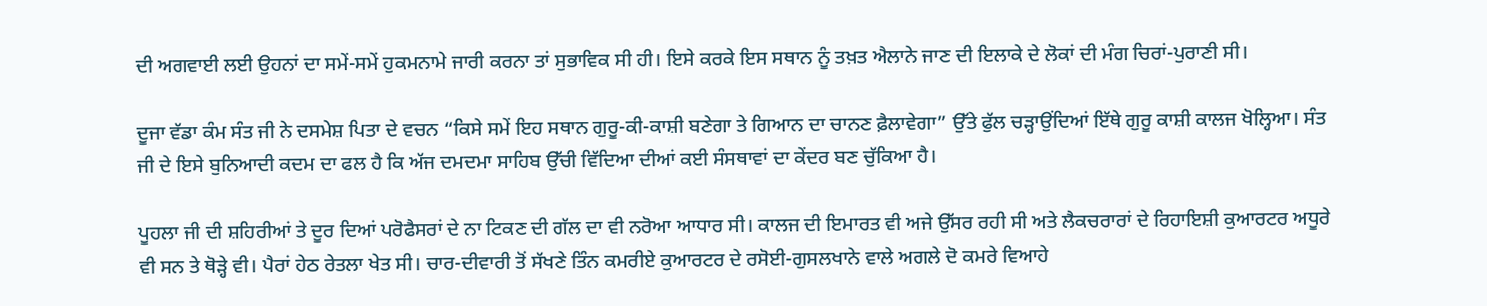ਦੀ ਅਗਵਾਈ ਲਈ ਉਹਨਾਂ ਦਾ ਸਮੇਂ-ਸਮੇਂ ਹੁਕਮਨਾਮੇ ਜਾਰੀ ਕਰਨਾ ਤਾਂ ਸੁਭਾਵਿਕ ਸੀ ਹੀ। ਇਸੇ ਕਰਕੇ ਇਸ ਸਥਾਨ ਨੂੰ ਤਖ਼ਤ ਐਲਾਨੇ ਜਾਣ ਦੀ ਇਲਾਕੇ ਦੇ ਲੋਕਾਂ ਦੀ ਮੰਗ ਚਿਰਾਂ-ਪੁਰਾਣੀ ਸੀ।

ਦੂਜਾ ਵੱਡਾ ਕੰਮ ਸੰਤ ਜੀ ਨੇ ਦਸਮੇਸ਼ ਪਿਤਾ ਦੇ ਵਚਨ “ਕਿਸੇ ਸਮੇਂ ਇਹ ਸਥਾਨ ਗੁਰੂ-ਕੀ-ਕਾਸ਼ੀ ਬਣੇਗਾ ਤੇ ਗਿਆਨ ਦਾ ਚਾਨਣ ਫ਼ੈਲਾਵੇਗਾ” ਉੱਤੇ ਫੁੱਲ ਚੜ੍ਹਾਉਂਦਿਆਂ ਇੱਥੇ ਗੁਰੂ ਕਾਸ਼ੀ ਕਾਲਜ ਖੋਲ੍ਹਿਆ। ਸੰਤ ਜੀ ਦੇ ਇਸੇ ਬੁਨਿਆਦੀ ਕਦਮ ਦਾ ਫਲ ਹੈ ਕਿ ਅੱਜ ਦਮਦਮਾ ਸਾਹਿਬ ਉੱਚੀ ਵਿੱਦਿਆ ਦੀਆਂ ਕਈ ਸੰਸਥਾਵਾਂ ਦਾ ਕੇਂਦਰ ਬਣ ਚੁੱਕਿਆ ਹੈ।

ਪੂਹਲਾ ਜੀ ਦੀ ਸ਼ਹਿਰੀਆਂ ਤੇ ਦੂਰ ਦਿਆਂ ਪਰੋਫੈਸਰਾਂ ਦੇ ਨਾ ਟਿਕਣ ਦੀ ਗੱਲ ਦਾ ਵੀ ਨਰੋਆ ਆਧਾਰ ਸੀ। ਕਾਲਜ ਦੀ ਇਮਾਰਤ ਵੀ ਅਜੇ ਉੱਸਰ ਰਹੀ ਸੀ ਅਤੇ ਲੈਕਚਰਾਰਾਂ ਦੇ ਰਿਹਾਇਸ਼ੀ ਕੁਆਰਟਰ ਅਧੂਰੇ ਵੀ ਸਨ ਤੇ ਥੋੜ੍ਹੇ ਵੀ। ਪੈਰਾਂ ਹੇਠ ਰੇਤਲਾ ਖੇਤ ਸੀ। ਚਾਰ-ਦੀਵਾਰੀ ਤੋਂ ਸੱਖਣੇ ਤਿੰਨ ਕਮਰੀਏ ਕੁਆਰਟਰ ਦੇ ਰਸੋਈ-ਗੁਸਲਖਾਨੇ ਵਾਲੇ ਅਗਲੇ ਦੋ ਕਮਰੇ ਵਿਆਹੇ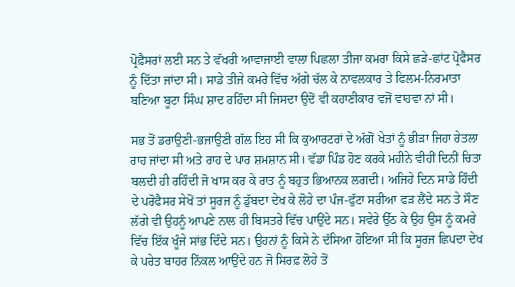ਪ੍ਰੋਫ਼ੈਸਰਾਂ ਲਈ ਸਨ ਤੇ ਵੱਖਰੀ ਆਵਾਜਾਈ ਵਾਲਾ ਪਿਛਲਾ ਤੀਜਾ ਕਮਰਾ ਕਿਸੇ ਛੜੇ-ਛਾਂਟ ਪ੍ਰੋਫੈਸਰ ਨੂੰ ਦਿੱਤਾ ਜਾਂਦਾ ਸੀ। ਸਾਡੇ ਤੀਜੇ ਕਮਰੇ ਵਿੱਚ ਅੱਗੇ ਚੱਲ ਕੇ ਨਾਵਲਕਾਰ ਤੇ ਫਿਲਮ-ਨਿਰਮਾਤਾ ਬਣਿਆ ਬੂਟਾ ਸਿੰਘ ਸ਼ਾਦ ਰਹਿੰਦਾ ਸੀ ਜਿਸਦਾ ਉਦੋਂ ਵੀ ਕਹਾਣੀਕਾਰ ਵਜੋਂ ਵਾਹਵਾ ਨਾਂ ਸੀ।

ਸਭ ਤੋਂ ਡਰਾਉਣੀ-ਭਜਾਉਣੀ ਗੱਲ ਇਹ ਸੀ ਕਿ ਕੁਆਰਟਰਾਂ ਦੇ ਅੱਗੋਂ ਖੇਤਾਂ ਨੂੰ ਭੀੜਾ ਜਿਹਾ ਰੇਤਲਾ ਰਾਹ ਜਾਂਦਾ ਸੀ ਅਤੇ ਰਾਹ ਦੇ ਪਾਰ ਸ਼ਮਸ਼ਾਨ ਸੀ। ਵੱਡਾ ਪਿੰਡ ਹੋਣ ਕਰਕੇ ਮਹੀਨੇ ਵੀਹੀਂ ਦਿਨੀਂ ਚਿਤਾ ਬਲਦੀ ਹੀ ਰਹਿੰਦੀ ਜੋ ਖਾਸ ਕਰ ਕੇ ਰਾਤ ਨੂੰ ਬਹੁਤ ਭਿਆਨਕ ਲਗਦੀ। ਅਜਿਹੇ ਦਿਨ ਸਾਡੇ ਹਿੰਦੀ ਦੇ ਪਰੋਫੈਸਰ ਸੇਖੋਂ ਤਾਂ ਸੂਰਜ ਨੂੰ ਡੁੱਬਦਾ ਦੇਖ ਕੇ ਲੋਹੇ ਦਾ ਪੰਜ-ਫੁੱਟਾ ਸਰੀਆ ਫੜ ਲੈਂਦੇ ਸਨ ਤੇ ਸੌਣ ਲੱਗੇ ਵੀ ਉਹਨੂੰ ਆਪਣੇ ਨਾਲ ਹੀ ਬਿਸਤਰੇ ਵਿੱਚ ਪਾਉਂਦੇ ਸਨ। ਸਵੇਰੇ ਉੱਠ ਕੇ ਉਹ ਉਸ ਨੂੰ ਕਮਰੇ ਵਿੱਚ ਇੱਕ ਖੂੰਜੇ ਸਾਂਭ ਦਿੰਦੇ ਸਨ। ਉਹਨਾਂ ਨੂੰ ਕਿਸੇ ਨੇ ਦੱਸਿਆ ਹੋਇਆ ਸੀ ਕਿ ਸੂਰਜ ਛਿਪਦਾ ਦੇਖ ਕੇ ਪਰੇਤ ਬਾਹਰ ਨਿੱਕਲ ਆਉਂਦੇ ਹਨ ਜੋ ਸਿਰਫ਼ ਲੋਹੇ ਤੋਂ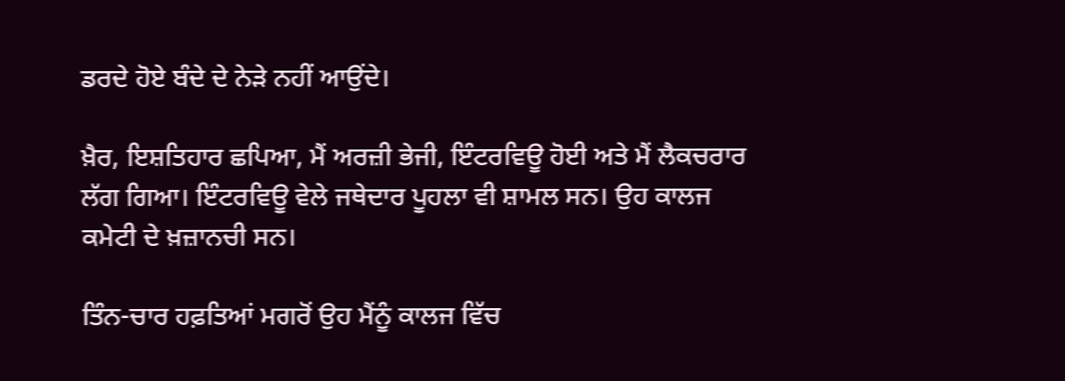ਡਰਦੇ ਹੋਏ ਬੰਦੇ ਦੇ ਨੇੜੇ ਨਹੀਂ ਆਉਂਦੇ।

ਖ਼ੈਰ, ਇਸ਼ਤਿਹਾਰ ਛਪਿਆ, ਮੈਂ ਅਰਜ਼ੀ ਭੇਜੀ, ਇੰਟਰਵਿਊ ਹੋਈ ਅਤੇ ਮੈਂ ਲੈਕਚਰਾਰ ਲੱਗ ਗਿਆ। ਇੰਟਰਵਿਊ ਵੇਲੇ ਜਥੇਦਾਰ ਪੂਹਲਾ ਵੀ ਸ਼ਾਮਲ ਸਨ। ਉਹ ਕਾਲਜ ਕਮੇਟੀ ਦੇ ਖ਼ਜ਼ਾਨਚੀ ਸਨ।

ਤਿੰਨ-ਚਾਰ ਹਫ਼ਤਿਆਂ ਮਗਰੋਂ ਉਹ ਮੈਂਨੂੰ ਕਾਲਜ ਵਿੱਚ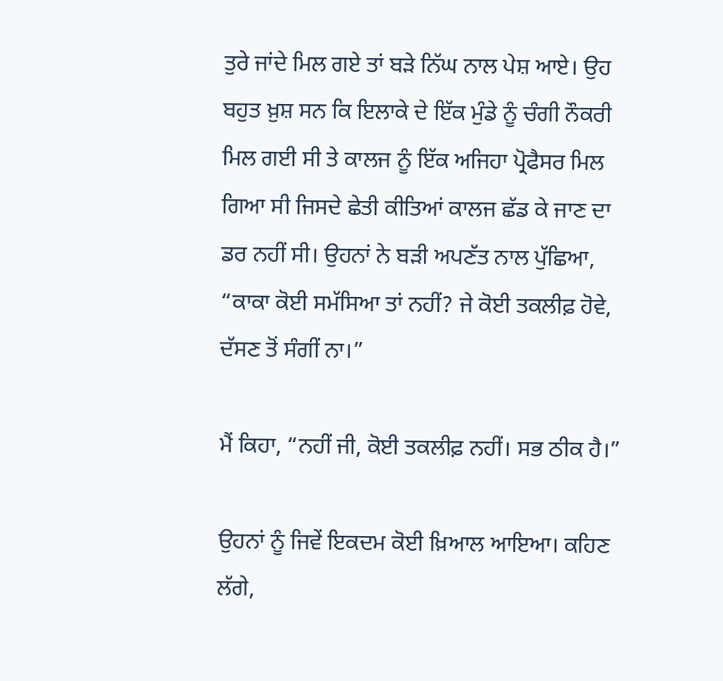ਤੁਰੇ ਜਾਂਦੇ ਮਿਲ ਗਏ ਤਾਂ ਬੜੇ ਨਿੱਘ ਨਾਲ ਪੇਸ਼ ਆਏ। ਉਹ ਬਹੁਤ ਖ਼ੁਸ਼ ਸਨ ਕਿ ਇਲਾਕੇ ਦੇ ਇੱਕ ਮੁੰਡੇ ਨੂੰ ਚੰਗੀ ਨੌਕਰੀ ਮਿਲ ਗਈ ਸੀ ਤੇ ਕਾਲਜ ਨੂੰ ਇੱਕ ਅਜਿਹਾ ਪ੍ਰੋਫੈਸਰ ਮਿਲ ਗਿਆ ਸੀ ਜਿਸਦੇ ਛੇਤੀ ਕੀਤਿਆਂ ਕਾਲਜ ਛੱਡ ਕੇ ਜਾਣ ਦਾ ਡਰ ਨਹੀਂ ਸੀ। ਉਹਨਾਂ ਨੇ ਬੜੀ ਅਪਣੱਤ ਨਾਲ ਪੁੱਛਿਆ, “ਕਾਕਾ ਕੋਈ ਸਮੱਸਿਆ ਤਾਂ ਨਹੀਂ? ਜੇ ਕੋਈ ਤਕਲੀਫ਼ ਹੋਵੇ, ਦੱਸਣ ਤੋਂ ਸੰਗੀਂ ਨਾ।”

ਮੈਂ ਕਿਹਾ, “ਨਹੀਂ ਜੀ, ਕੋਈ ਤਕਲੀਫ਼ ਨਹੀਂ। ਸਭ ਠੀਕ ਹੈ।”

ਉਹਨਾਂ ਨੂੰ ਜਿਵੇਂ ਇਕਦਮ ਕੋਈ ਖ਼ਿਆਲ ਆਇਆ। ਕਹਿਣ ਲੱਗੇ,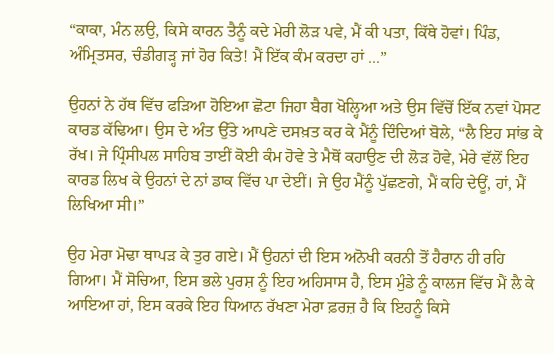“ਕਾਕਾ, ਮੰਨ ਲਉ, ਕਿਸੇ ਕਾਰਨ ਤੈਨੂੰ ਕਦੇ ਮੇਰੀ ਲੋੜ ਪਵੇ, ਮੈਂ ਕੀ ਪਤਾ, ਕਿੱਥੇ ਹੋਵਾਂ। ਪਿੰਡ, ਅੰਮ੍ਰਿਤਸਰ, ਚੰਡੀਗੜ੍ਹ ਜਾਂ ਹੋਰ ਕਿਤੇ! ਮੈਂ ਇੱਕ ਕੰਮ ਕਰਦਾ ਹਾਂ ...”

ਉਹਨਾਂ ਨੇ ਹੱਥ ਵਿੱਚ ਫੜਿਆ ਹੋਇਆ ਛੋਟਾ ਜਿਹਾ ਬੈਗ ਖੋਲ੍ਹਿਆ ਅਤੇ ਉਸ ਵਿੱਚੋਂ ਇੱਕ ਨਵਾਂ ਪੋਸਟ ਕਾਰਡ ਕੱਢਿਆ। ਉਸ ਦੇ ਅੰਤ ਉੱਤੇ ਆਪਣੇ ਦਸਖ਼ਤ ਕਰ ਕੇ ਮੈਂਨੂੰ ਦਿੰਦਿਆਂ ਬੋਲੇ, “ਲੈ ਇਹ ਸਾਂਭ ਕੇ ਰੱਖ। ਜੇ ਪ੍ਰਿੰਸੀਪਲ ਸਾਹਿਬ ਤਾਈਂ ਕੋਈ ਕੰਮ ਹੋਵੇ ਤੇ ਮੈਥੋਂ ਕਹਾਉਣ ਦੀ ਲੋੜ ਹੋਵੇ, ਮੇਰੇ ਵੱਲੋਂ ਇਹ ਕਾਰਡ ਲਿਖ ਕੇ ਉਹਨਾਂ ਦੇ ਨਾਂ ਡਾਕ ਵਿੱਚ ਪਾ ਦੇਈਂ। ਜੇ ਉਹ ਮੈਂਨੂੰ ਪੁੱਛਣਗੇ, ਮੈਂ ਕਹਿ ਦੇਊਂ, ਹਾਂ, ਮੈਂ ਲਿਖਿਆ ਸੀ।”

ਉਹ ਮੇਰਾ ਮੋਢਾ ਥਾਪੜ ਕੇ ਤੁਰ ਗਏ। ਮੈਂ ਉਹਨਾਂ ਦੀ ਇਸ ਅਨੋਖੀ ਕਰਨੀ ਤੋਂ ਹੈਰਾਨ ਹੀ ਰਹਿ ਗਿਆ। ਮੈਂ ਸੋਚਿਆ, ਇਸ ਭਲੇ ਪੁਰਸ਼ ਨੂੰ ਇਹ ਅਹਿਸਾਸ ਹੈ, ਇਸ ਮੁੰਡੇ ਨੂੰ ਕਾਲਜ ਵਿੱਚ ਮੈਂ ਲੈ ਕੇ ਆਇਆ ਹਾਂ, ਇਸ ਕਰਕੇ ਇਹ ਧਿਆਨ ਰੱਖਣਾ ਮੇਰਾ ਫ਼ਰਜ਼ ਹੈ ਕਿ ਇਹਨੂੰ ਕਿਸੇ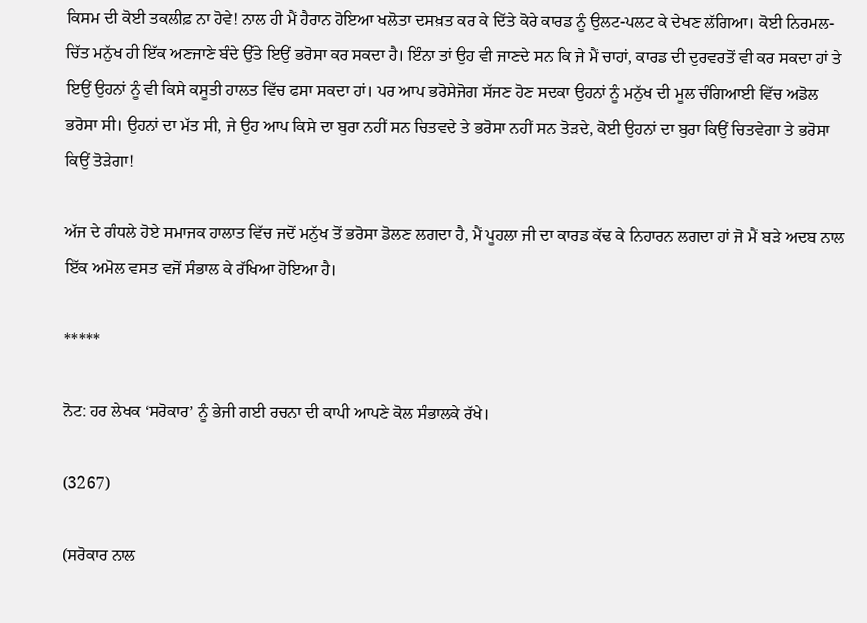ਕਿਸਮ ਦੀ ਕੋਈ ਤਕਲੀਫ਼ ਨਾ ਹੋਵੇ! ਨਾਲ ਹੀ ਮੈਂ ਹੈਰਾਨ ਹੋਇਆ ਖਲੋਤਾ ਦਸਖ਼ਤ ਕਰ ਕੇ ਦਿੱਤੇ ਕੋਰੇ ਕਾਰਡ ਨੂੰ ਉਲਟ-ਪਲਟ ਕੇ ਦੇਖਣ ਲੱਗਿਆ। ਕੋਈ ਨਿਰਮਲ-ਚਿੱਤ ਮਨੁੱਖ ਹੀ ਇੱਕ ਅਣਜਾਣੇ ਬੰਦੇ ਉੱਤੇ ਇਉਂ ਭਰੋਸਾ ਕਰ ਸਕਦਾ ਹੈ। ਇੰਨਾ ਤਾਂ ਉਹ ਵੀ ਜਾਣਦੇ ਸਨ ਕਿ ਜੇ ਮੈਂ ਚਾਹਾਂ, ਕਾਰਡ ਦੀ ਦੁਰਵਰਤੋਂ ਵੀ ਕਰ ਸਕਦਾ ਹਾਂ ਤੇ ਇਉਂ ਉਹਨਾਂ ਨੂੰ ਵੀ ਕਿਸੇ ਕਸੂਤੀ ਹਾਲਤ ਵਿੱਚ ਫਸਾ ਸਕਦਾ ਹਾਂ। ਪਰ ਆਪ ਭਰੋਸੇਜੋਗ ਸੱਜਣ ਹੋਣ ਸਦਕਾ ਉਹਨਾਂ ਨੂੰ ਮਨੁੱਖ ਦੀ ਮੂਲ ਚੰਗਿਆਈ ਵਿੱਚ ਅਡੋਲ ਭਰੋਸਾ ਸੀ। ਉਹਨਾਂ ਦਾ ਮੱਤ ਸੀ, ਜੇ ਉਹ ਆਪ ਕਿਸੇ ਦਾ ਬੁਰਾ ਨਹੀਂ ਸਨ ਚਿਤਵਦੇ ਤੇ ਭਰੋਸਾ ਨਹੀਂ ਸਨ ਤੋੜਦੇ, ਕੋਈ ਉਹਨਾਂ ਦਾ ਬੁਰਾ ਕਿਉਂ ਚਿਤਵੇਗਾ ਤੇ ਭਰੋਸਾ ਕਿਉਂ ਤੋੜੇਗਾ!

ਅੱਜ ਦੇ ਗੰਧਲੇ ਹੋਏ ਸਮਾਜਕ ਹਾਲਾਤ ਵਿੱਚ ਜਦੋਂ ਮਨੁੱਖ ਤੋਂ ਭਰੋਸਾ ਡੋਲਣ ਲਗਦਾ ਹੈ, ਮੈਂ ਪੂਹਲਾ ਜੀ ਦਾ ਕਾਰਡ ਕੱਢ ਕੇ ਨਿਹਾਰਨ ਲਗਦਾ ਹਾਂ ਜੋ ਮੈਂ ਬੜੇ ਅਦਬ ਨਾਲ ਇੱਕ ਅਮੋਲ ਵਸਤ ਵਜੋਂ ਸੰਭਾਲ ਕੇ ਰੱਖਿਆ ਹੋਇਆ ਹੈ।

*****

ਨੋਟ: ਹਰ ਲੇਖਕ ‘ਸਰੋਕਾਰ’ ਨੂੰ ਭੇਜੀ ਗਈ ਰਚਨਾ ਦੀ ਕਾਪੀ ਆਪਣੇ ਕੋਲ ਸੰਭਾਲਕੇ ਰੱਖੇ।

(3267)

(ਸਰੋਕਾਰ ਨਾਲ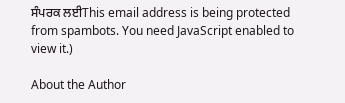ਸੰਪਰਕ ਲਈThis email address is being protected from spambots. You need JavaScript enabled to view it.)

About the Author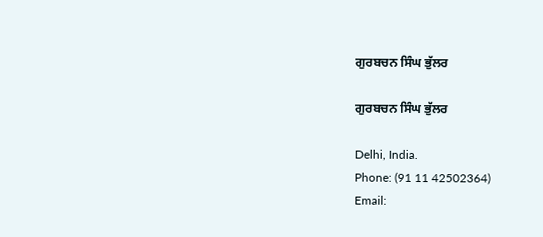ਗੁਰਬਚਨ ਸਿੰਘ ਭੁੱਲਰ

ਗੁਰਬਚਨ ਸਿੰਘ ਭੁੱਲਰ

Delhi, India.
Phone: (91 11 42502364)
Email: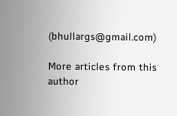(bhullargs@gmail.com)

More articles from this author